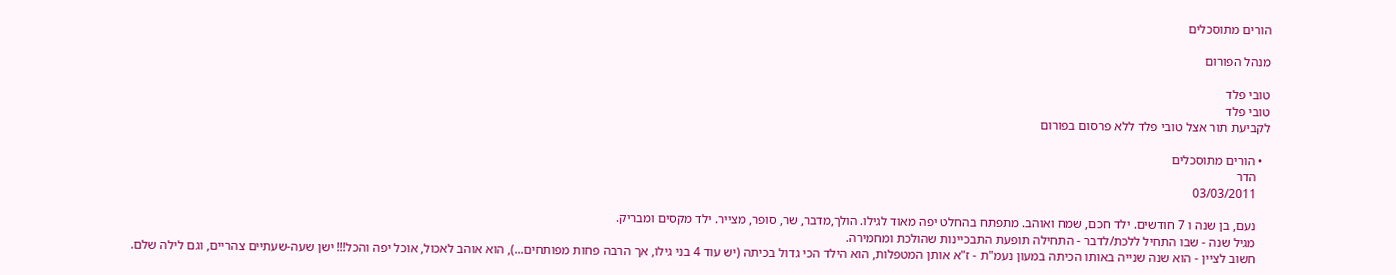הורים מתוסכלים

מנהל הפורום

טובי פלד
טובי פלד
לקביעת תור אצל טובי פלד ללא פרסום בפורום

  • הורים מתוסכלים
    הדר
    03/03/2011

    נעם, בן שנה ו 7 חודשים. ילד חכם, שמח ואוהב. מתפתח בהחלט יפה מאוד לגילו. הולך,מדבר, שר, סופר, מצייר. ילד מקסים ומבריק.
    מגיל שנה - שבו התחיל ללכת/לדבר - התחילה תופעת התבכיינות שהולכת ומחמירה.
    חשוב לציין - הוא שנה שנייה באותו הכיתה במעון נעמ"ת - ז"א אותן המטפלות, הוא הילד הכי גדול בכיתה (יש עוד 4 בני גילו, אך הרבה פחות מפותחים...), הוא אוהב לאכול, אוכל יפה והכל!!! ישן שעה-שעתיים צהריים, וגם לילה שלם.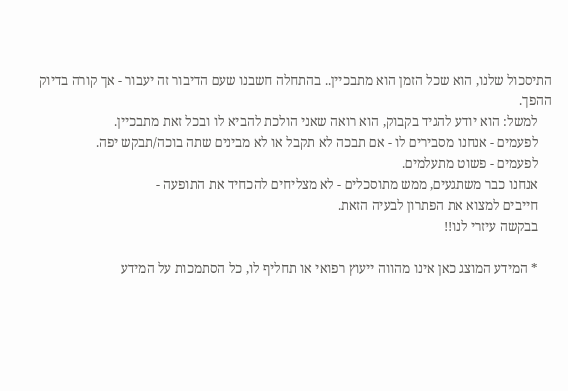התיסכול שלנו, הוא שכל הזמן הוא מתבכיין.. בהתחלה חשבנו שעם הדיבור זה יעבור - אך קורה בדיוק ההפך.
    למשל: הוא יודע להגיד בקבוק, הוא רואה שאני הולכת להביא לו ובכל זאת מתבכיין.
    לפעמים - אנחנו מסבירים לו - אם תבכה לא תקבל או לא מבינים שתה בוכה/תבקש יפה.
    לפעמים - פשוט מתעלמים.
    אנחנו כבר משתגעים, ממש מתוסכלים - לא מצליחים להכחיד את התופעה -
    חייבים למצוא את הפתרון לבעיה הזאת.
    בבקשה עיזרי לנו!!

    * המידע המוצג כאן אינו מהווה ייעוץ רפואי או תחליף לו, כל הסתמכות על המידע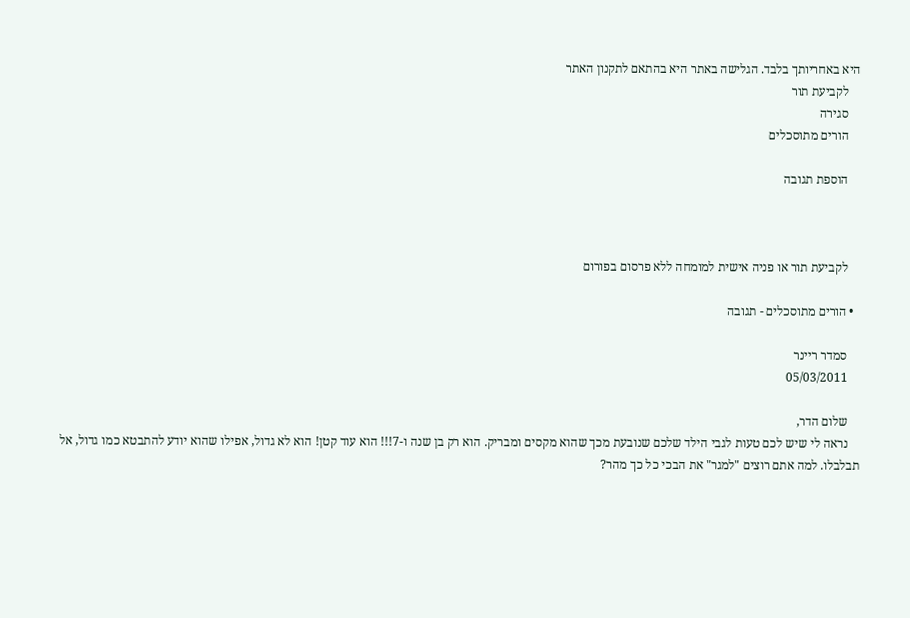היא באחריותך בלבד. הגלישה באתר היא בהתאם לתקנון האתר
    לקביעת תור
    סגירה
    הורים מתוסכלים

    הוספת תגובה



    לקביעת תור או פניה אישית למומחה ללא פרסום בפורום

  • הורים מתוסכלים - תגובה

    סמדר ריינר
    05/03/2011

    שלום הדר,
    נראה לי שיש לכם טעות לגבי הילד שלכם שנובעת מכך שהוא מקסים ומבריק. הוא רק בן שנה ו-7!!! הוא עוד קטן! הוא לא גדול, אפילו שהוא יודע להתבטא כמו גדול, אל תבלבלו. למה אתם רוצים "למגר" את הבכי כל כך מהר?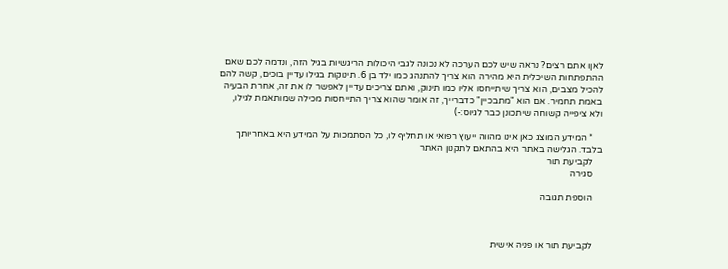לאןו אתם רצים? נראה שיש לכם הערכה לא נכונה לגבי היכולות הריגשיות בגיל הזה, ונדמה לכם שאם ההתפתחות השיכלית היא מהירה הוא צריך להתנהג כמו ילד בן 6. תינוקות בגילו עדיין בוכים, קשה להם להכיל מצבים, הוא צריך שיתייחסו אליו כמו תינוק, ואתם צריכים עדיין לאפשר לו את זה, אחרת הבעיה באמת תחמיר. אם הוא "מתבכיין" כדברייך, זה אומר שהוא צריך התייחסות מכילה שמותאמת לגילו, ולא ציפייה קשוחה שיתכונן כבר לגיוס:-)

    * המידע המוצג כאן אינו מהווה ייעוץ רפואי או תחליף לו, כל הסתמכות על המידע היא באחריותך בלבד. הגלישה באתר היא בהתאם לתקנון האתר
    לקביעת תור
    סגירה

    הוספת תגובה



    לקביעת תור או פניה אישית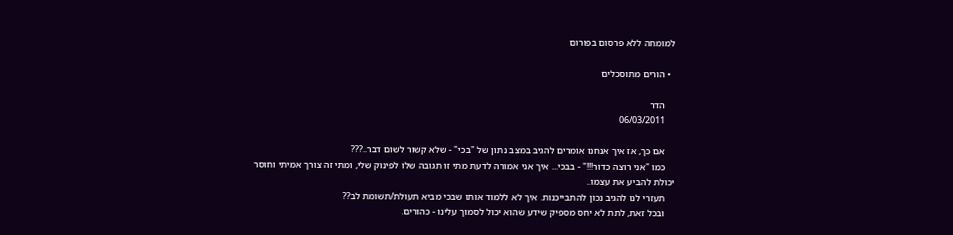למומחה ללא פרסום בפורום

  • הורים מתוסכלים

    הדר
    06/03/2011

    אם כך, אז איך אנחנו אומרים להגיב במצב נתון של "בכי" - שלא קשור לשום דבר..???
    כמו "אני רוצה כדור!!!" - בבכי... איך אני אמורה לדעת מתי זו תגובה שלו לפינוק שלי, ומתי זה צורך אמיתי וחוסר יכולת להביע את עצמו..
    תעזרי לנו להגיב נכון להתבייכנות. איך לא ללמוד אותו שבכי מביא תעולת/תשומת לב??
    ובכל זאת, לתת לא יחס מספיק שידע שהוא יכול לסמוך עלינו - כהורים.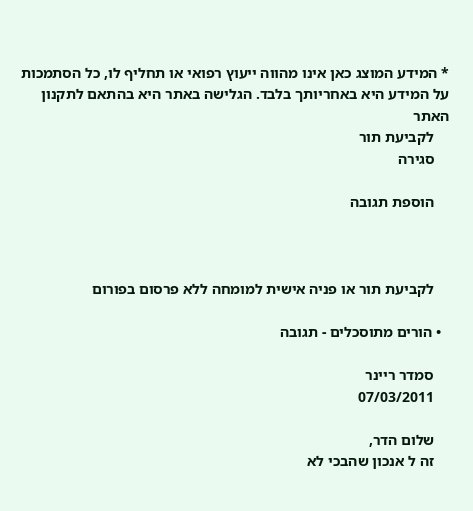* המידע המוצג כאן אינו מהווה ייעוץ רפואי או תחליף לו, כל הסתמכות על המידע היא באחריותך בלבד. הגלישה באתר היא בהתאם לתקנון האתר
    לקביעת תור
    סגירה

    הוספת תגובה



    לקביעת תור או פניה אישית למומחה ללא פרסום בפורום

  • הורים מתוסכלים - תגובה

    סמדר ריינר
    07/03/2011

    שלום הדר,
    זה ל אנכון שהבכי לא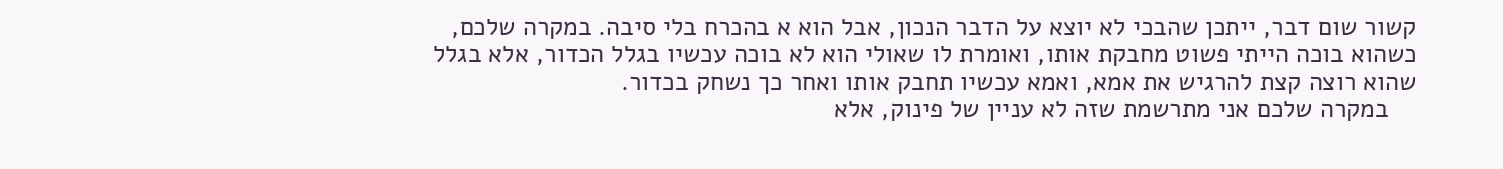קשור שום דבר, ייתכן שהבכי לא יוצא על הדבר הנכון, אבל הוא א בהכרח בלי סיבה. במקרה שלכם, כשהוא בוכה הייתי פשוט מחבקת אותו, ואומרת לו שאולי הוא לא בוכה עכשיו בגלל הכדור, אלא בגלל שהוא רוצה קצת להרגיש את אמא, ואמא עכשיו תחבק אותו ואחר כך נשחק בכדור.
    במקרה שלכם אני מתרשמת שזה לא עניין של פינוק, אלא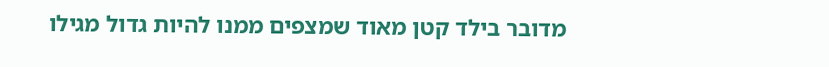מדובר בילד קטן מאוד שמצפים ממנו להיות גדול מגילו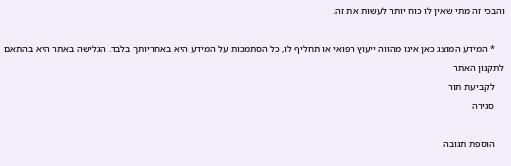והבכי זה מתי שאין לו כוח יותר לעשות את זה.

    * המידע המוצג כאן אינו מהווה ייעוץ רפואי או תחליף לו, כל הסתמכות על המידע היא באחריותך בלבד. הגלישה באתר היא בהתאם לתקנון האתר
    לקביעת תור
    סגירה

    הוספת תגובה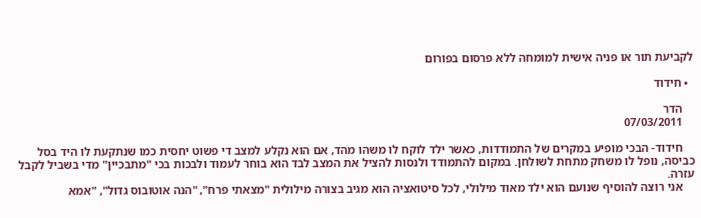לקביעת תור או פניה אישית למומחה ללא פרסום בפורום

  • חידוד

    הדר
    07/03/2011

    חידוד- הבכי מופיע במקרים של התמודדות, כאשר ילד לוקח לו משהו מהד, אם הוא נקלע למצב די פשוט יחסית כמו שנתקעת לו היד בסל כביסה, נופל לו משחק מתחת לשולחן. במקום להתמודד ולנסות להציל את המצב לבד הוא בוחר לעמוד ולבכות בכי "מתבכיין" מדי בשביל לקבל עזרה.
    אני רוצה להוסיף שנועם הוא ילד מאוד מילולי, לכל סיטואציה הוא מגיב בצורה מילולית "מצאתי פרח", "הנה אוטובוס גדול", "אמא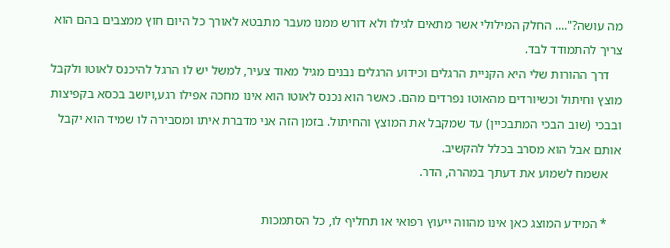מה עושה?".... החלק המילולי אשר מתאים לגילו ולא דורש ממנו מעבר מתבטא לאורך כל היום חוץ ממצבים בהם הוא צריך להתמודד לבד.
    דרך ההורות שלי היא הקניית הרגלים וכידוע הרגלים נבנים מגיל מאוד צעיר, למשל יש לו הרגל להיכנס לאוטו ולקבל מוצץ וחיתול וכשיורדים מהאוטו נפרדים מהם. כאשר הוא נכנס לאוטו הוא אינו מחכה אפילו רגע,ויושב בכסא בקפיצות ובבכי (שוב הבכי המתבכיין) עד שמקבל את המוצץ והחיתול. בזמן הזה אני מדברת איתו ומסבירה לו שמיד הוא יקבל אותם אבל הוא מסרב בכלל להקשיב.
    אשמח לשמוע את דעתך במהרה, הדר.

    * המידע המוצג כאן אינו מהווה ייעוץ רפואי או תחליף לו, כל הסתמכות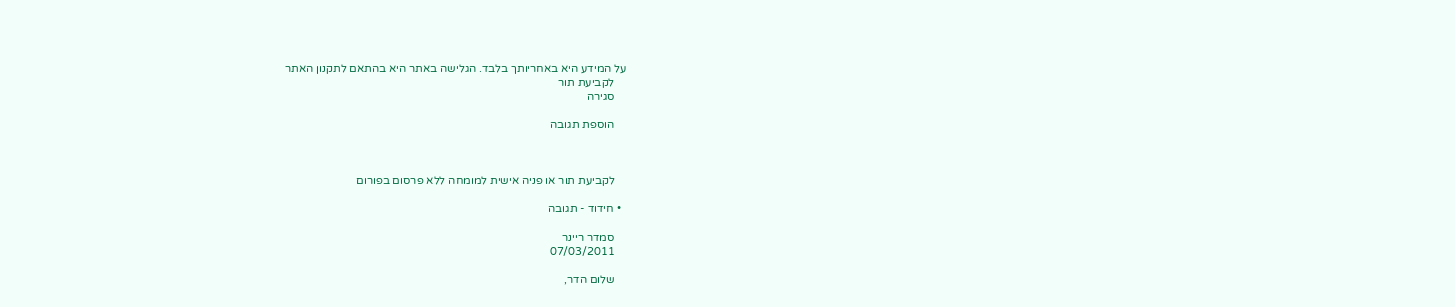על המידע היא באחריותך בלבד. הגלישה באתר היא בהתאם לתקנון האתר
    לקביעת תור
    סגירה

    הוספת תגובה



    לקביעת תור או פניה אישית למומחה ללא פרסום בפורום

  • חידוד - תגובה

    סמדר ריינר
    07/03/2011

    שלום הדר,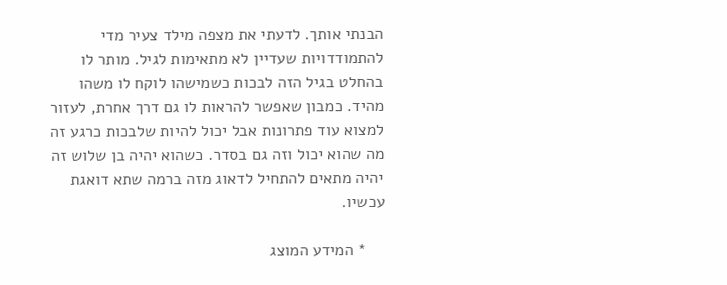הבנתי אותך. לדעתי את מצפה מילד צעיר מדי להתמודדויות שעדיין לא מתאימות לגיל. מותר לו בהחלט בגיל הזה לבכות כשמישהו לוקח לו משהו מהיד. כמבון שאפשר להראות לו גם דרך אחרת, לעזור למצוא עוד פתרונות אבל יכול להיות שלבכות כרגע זה מה שהוא יכול וזה גם בסדר. כשהוא יהיה בן שלוש זה יהיה מתאים להתחיל לדאוג מזה ברמה שתא דואגת עכשיו.

    * המידע המוצג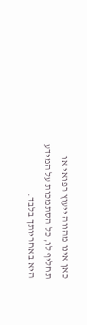כאן אינו מהווה ייעוץ רפואי או תחליף לו, כל הסתמכות על המידע היא באחריותך בלבד.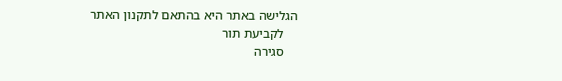הגלישה באתר היא בהתאם לתקנון האתר
    לקביעת תור
    סגירה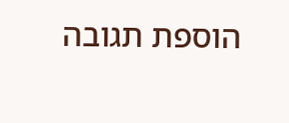הוספת תגובה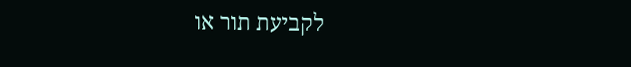לקביעת תור או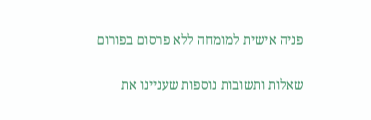פניה אישית למומחה ללא פרסום בפורום


שאלות ותשובות נוספות שעניינו את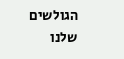הגולשים שלנו